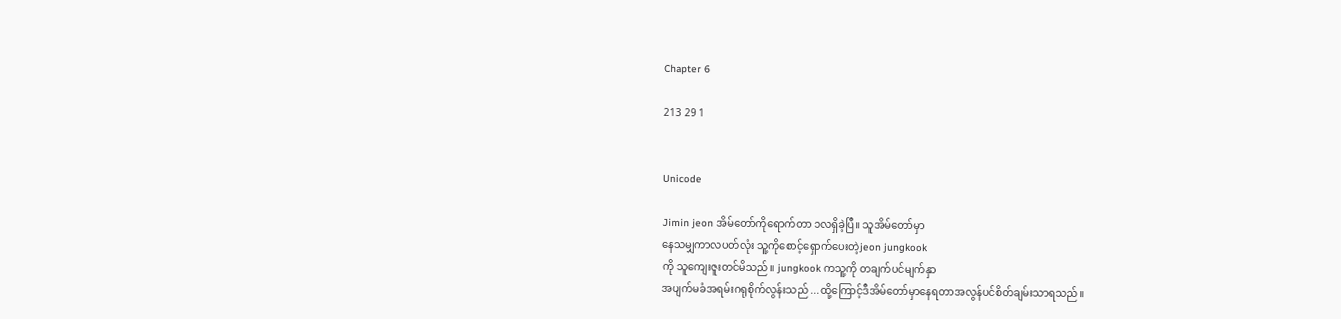Chapter 6

213 29 1


Unicode

Jimin jeon အိမ်တော်ကိုရောက်တာ ၁လရှိခဲ့ပြီ။ သူအိမ်တော်မှာ
နေသမျှကာလပတ်လုံး သူ့ကိုစောင့်ရှောက်ပေးတဲ့jeon jungkook
ကို သူကျေးဇူးတင်မိသည်။ jungkook ကသူ့ကို တချက်ပင်မျက်နှာ
အပျက်မခံအရမ်းဂရုစိုက်လွန်းသည် ...ထို့ကြောင့်ဒီအိမ်တော်မှာနေရတာအလွန်ပင်စိတ်ချမ်းသာရသည်။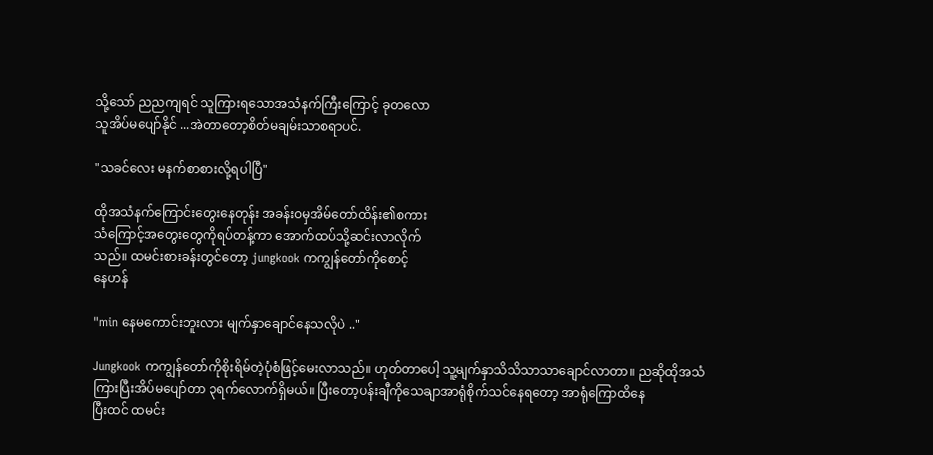သို့သော် ညညကျရင် သူကြားရသောအသံနက်ကြီးကြောင့် ခုတလော
သူအိပ်မပျော်နိုင် ...အဲတာတော့စိတ်မချမ်းသာစရာပင်.

"သခင်လေး မနက်စာစားလို့ရပါပြီ"

ထိုအသံနက်ကြောင်းတွေးနေတုန်း အခန်းဝမှအိမ်တော်ထိန်း၏စကား
သံကြောင့်အတွေးတွေကိုရပ်တန့်ကာ အောက်ထပ်သို့ဆင်းလာလိုက်
သည်။ ထမင်းစားခန်းတွင်တော့ jungkook ကကျွန်တော်ကိုစောင့်
နေဟန်

"min နေမကောင်းဘူးလား မျက်နှာချောင်နေသလိုပဲ .."

Jungkook ကကျွန်တော်ကိုစိုးရိမ်တဲ့ပုံစံဖြင့်မေးလာသည်။ ဟုတ်တာပေါ့ သူ့မျက်နှာသိသိသာသာချောင်လာတာ။ ညဆိုထိုအသံ
ကြားပြီးအိပ်မပျော်တာ ၃ရက်လောက်ရှိမယ်။ ပြီးတော့ပန်းချီကိုသေချာအာရုံစိုက်သင်နေရတော့ အာရုံကြောထိနေ
ပြီးထင် ထမင်း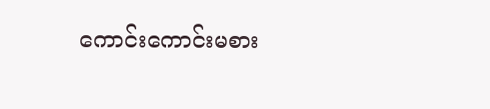ကောင်းကောင်းမစား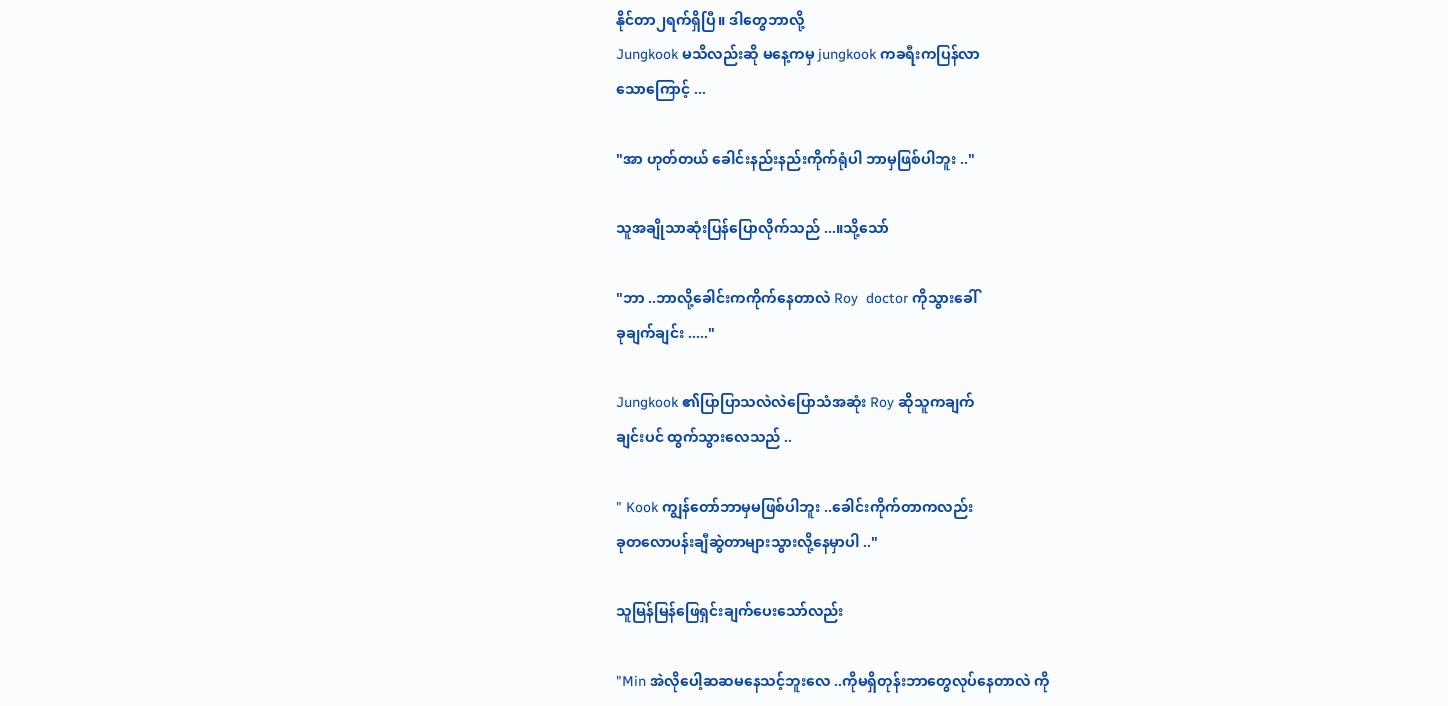နိုင်တာ၂ရက်ရှိပြီ။ ဒါတွေဘာလို့
Jungkook မသိလည်းဆို မနေ့ကမှ jungkook ကခရီးကပြန်လာ
သောကြောင့် ...

"အာ ဟုတ်တယ် ခေါင်းနည်းနည်းကိုက်ရုံပါ ဘာမှဖြစ်ပါဘူး .."

သူအချိုသာဆုံးပြန်ပြောလိုက်သည် ...။သို့သော်

"ဘာ ..ဘာလို့ခေါင်းကကိုက်နေတာလဲ Roy  doctor ကိုသွားခေါ်
ခုချက်ချင်း ....."

Jungkook ၏ပြာပြာသလဲလဲပြောသံအဆုံး Roy ဆိုသူကချက်
ချင်းပင် ထွက်သွားလေသည် ..

" Kook ကျွန်တော်ဘာမှမဖြစ်ပါဘူး ..ခေါင်းကိုက်တာကလည်း
ခုတလောပန်းချီဆွဲတာများသွားလို့နေမှာပါ .."

သူမြန်မြန်ဖြေရှင်းချက်ပေးသော်လည်း

"Min အဲလိုပေါ့ဆဆမနေသင့်ဘူးလေ ..ကိုမရှိတုန်းဘာတွေလုပ်နေတာလဲ ကို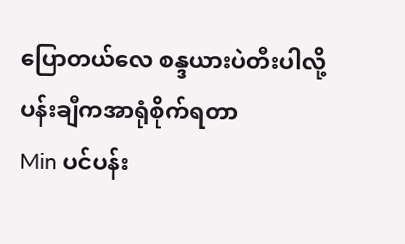ပြောတယ်လေ စန္ဒယားပဲတီးပါလို့ ပန်းချီကအာရုံစိုက်ရတာ
Min ပင်ပန်း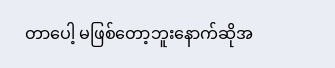တာပေါ့ မဖြစ်တော့ဘူးနောက်ဆိုအ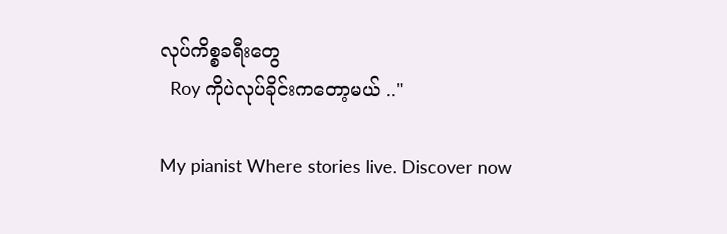လုပ်ကိစ္စခရီးတွေ
  Roy ကိုပဲလုပ်ခိုင်းကတော့မယ် .."

My pianist Where stories live. Discover now